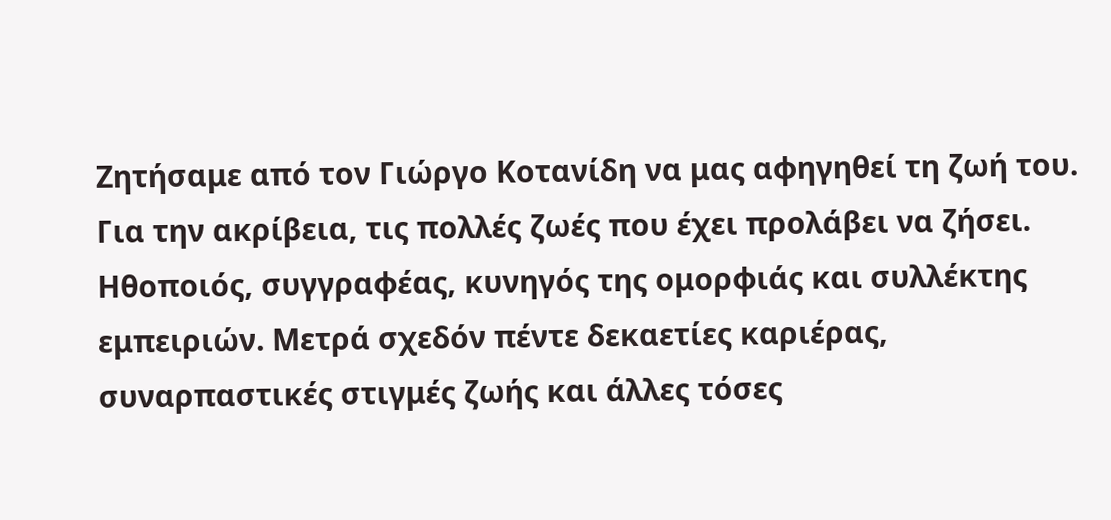Ζητήσαμε από τον Γιώργο Κοτανίδη να μας αφηγηθεί τη ζωή του. Για την ακρίβεια, τις πολλές ζωές που έχει προλάβει να ζήσει. Ηθοποιός, συγγραφέας, κυνηγός της ομορφιάς και συλλέκτης εμπειριών. Μετρά σχεδόν πέντε δεκαετίες καριέρας, συναρπαστικές στιγμές ζωής και άλλες τόσες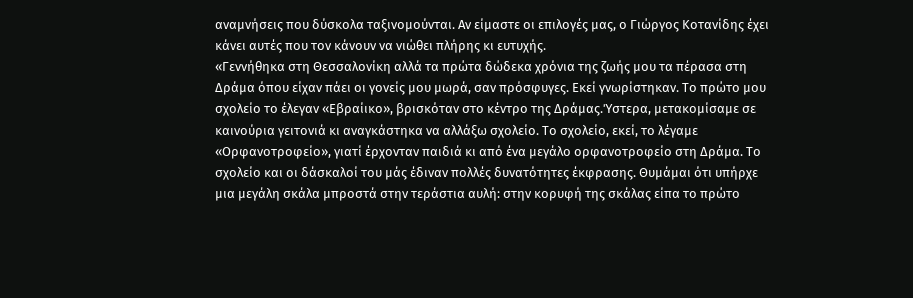αναμνήσεις που δύσκολα ταξινομούνται. Αν είμαστε οι επιλογές μας, ο Γιώργος Κοτανίδης έχει κάνει αυτές που τον κάνουν να νιώθει πλήρης κι ευτυχής.
«Γεννήθηκα στη Θεσσαλονίκη αλλά τα πρώτα δώδεκα χρόνια της ζωής μου τα πέρασα στη Δράμα όπου είχαν πάει οι γονείς μου μωρά, σαν πρόσφυγες. Εκεί γνωρίστηκαν. Το πρώτο μου σχολείο το έλεγαν «Εβραίικο», βρισκόταν στο κέντρο της Δράμας.Ύστερα, μετακομίσαμε σε καινούρια γειτονιά κι αναγκάστηκα να αλλάξω σχολείο. Το σχολείο, εκεί, το λέγαμε «Ορφανοτροφείο», γιατί έρχονταν παιδιά κι από ένα μεγάλο ορφανοτροφείο στη Δράμα. Το σχολείο και οι δάσκαλοί του μάς έδιναν πολλές δυνατότητες έκφρασης. Θυμάμαι ότι υπήρχε μια μεγάλη σκάλα μπροστά στην τεράστια αυλή: στην κορυφή της σκάλας είπα το πρώτο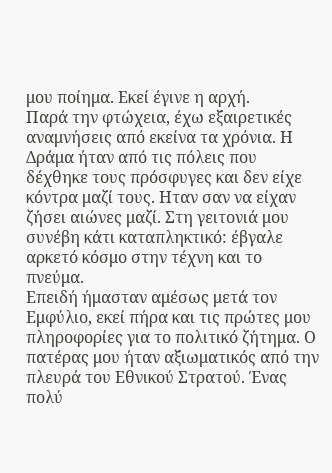μου ποίημα. Εκεί έγινε η αρχή.
Παρά την φτώχεια, έχω εξαιρετικές αναμνήσεις από εκείνα τα χρόνια. Η Δράμα ήταν από τις πόλεις που δέχθηκε τους πρόσφυγες και δεν είχε κόντρα μαζί τους. Ηταν σαν να είχαν ζήσει αιώνες μαζί. Στη γειτονιά μου συνέβη κάτι καταπληκτικό: έβγαλε αρκετό κόσμο στην τέχνη και το πνεύμα.
Επειδή ήμασταν αμέσως μετά τον Εμφύλιο, εκεί πήρα και τις πρώτες μου πληροφορίες για το πολιτικό ζήτημα. Ο πατέρας μου ήταν αξιωματικός από την πλευρά του Eθνικού Στρατού. Ένας πολύ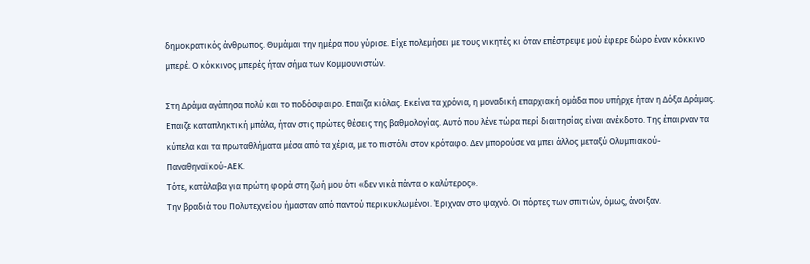δημοκρατικός άνθρωπος. Θυμάμαι την ημέρα που γύρισε. Είχε πολεμήσει με τους νικητές κι όταν επέστρεψε μού έφερε δώρο έναν κόκκινο μπερέ. Ο κόκκινος μπερές ήταν σήμα των Κομμουνιστών.

Στη Δράμα αγάπησα πολύ και το ποδόσφαιρο. Επαιζα κιόλας. Εκείνα τα χρόνια, η μοναδική επαρχιακή ομάδα που υπήρχε ήταν η Δόξα Δράμας. Επαιζε καταπληκτική μπάλα, ήταν στις πρώτες θέσεις της βαθμολογίας. Αυτό που λένε τώρα περί διαιτησίας είναι ανέκδοτο. Της έπαιρναν τα κύπελα και τα πρωταθλήματα μέσα από τα χέρια, με το πιστόλι στον κρόταφο. Δεν μπορούσε να μπει άλλος μεταξύ Ολυμπιακού-Παναθηναϊκού-ΑΕΚ.
Τότε, κατάλαβα για πρώτη φορά στη ζωή μου ότι «δεν νικά πάντα ο καλύτερος».
Την βραδιά του Πολυτεχνείου ήμασταν από παντού περικυκλωμένοι. Έριχναν στο ψαχνό. Οι πόρτες των σπιτιών, όμως, άνοιξαν.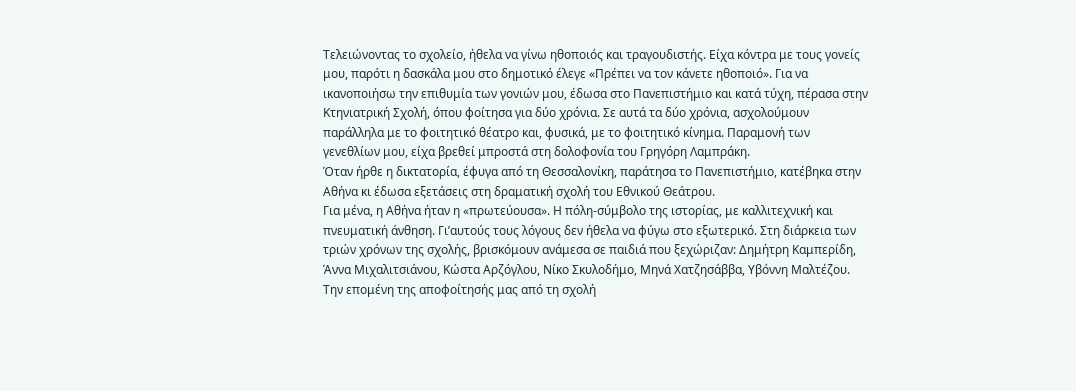Τελειώνοντας το σχολείο, ήθελα να γίνω ηθοποιός και τραγουδιστής. Είχα κόντρα με τους γονείς μου, παρότι η δασκάλα μου στο δημοτικό έλεγε «Πρέπει να τον κάνετε ηθοποιό». Για να ικανοποιήσω την επιθυμία των γονιών μου, έδωσα στο Πανεπιστήμιο και κατά τύχη, πέρασα στην Κτηνιατρική Σχολή, όπου φοίτησα για δύο χρόνια. Σε αυτά τα δύο χρόνια, ασχολούμουν παράλληλα με το φοιτητικό θέατρο και, φυσικά, με το φοιτητικό κίνημα. Παραμονή των γενεθλίων μου, είχα βρεθεί μπροστά στη δολοφονία του Γρηγόρη Λαμπράκη.
Όταν ήρθε η δικτατορία, έφυγα από τη Θεσσαλονίκη, παράτησα το Πανεπιστήμιο, κατέβηκα στην Αθήνα κι έδωσα εξετάσεις στη δραματική σχολή του Εθνικού Θεάτρου.
Για μένα, η Αθήνα ήταν η «πρωτεύουσα». Η πόλη-σύμβολο της ιστορίας, με καλλιτεχνική και πνευματική άνθηση. Γι’αυτούς τους λόγους δεν ήθελα να φύγω στο εξωτερικό. Στη διάρκεια των τριών χρόνων της σχολής, βρισκόμουν ανάμεσα σε παιδιά που ξεχώριζαν: Δημήτρη Καμπερίδη, Άννα Μιχαλιτσιάνου, Κώστα Αρζόγλου, Νίκο Σκυλοδήμο, Μηνά Χατζησάββα, Υβόννη Μαλτέζου.
Την επομένη της αποφοίτησής μας από τη σχολή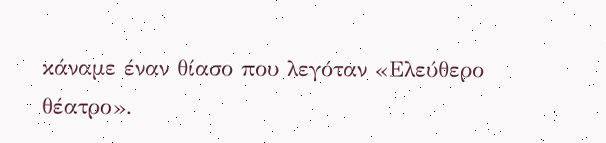κάναμε έναν θίασο που λεγόταν «Ελεύθερο θέατρο».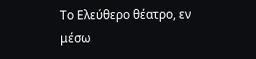Το Ελεύθερο θέατρο, εν μέσω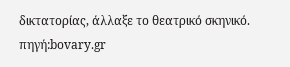δικτατορίας, άλλαξε το θεατρικό σκηνικό.
πηγή:bovary.gr